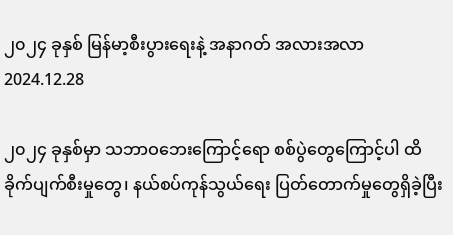၂၀၂၄ ခုနှစ် မြန်မာ့စီးပွားရေးနဲ့ အနာဂတ် အလားအလာ
2024.12.28

၂၀၂၄ ခုနှစ်မှာ သဘာဝဘေးကြောင့်ရော စစ်ပွဲတွေကြောင့်ပါ ထိခိုက်ပျက်စီးမှုတွေ၊ နယ်စပ်ကုန်သွယ်ရေး ပြတ်တောက်မှုတွေရှိခဲ့ပြီး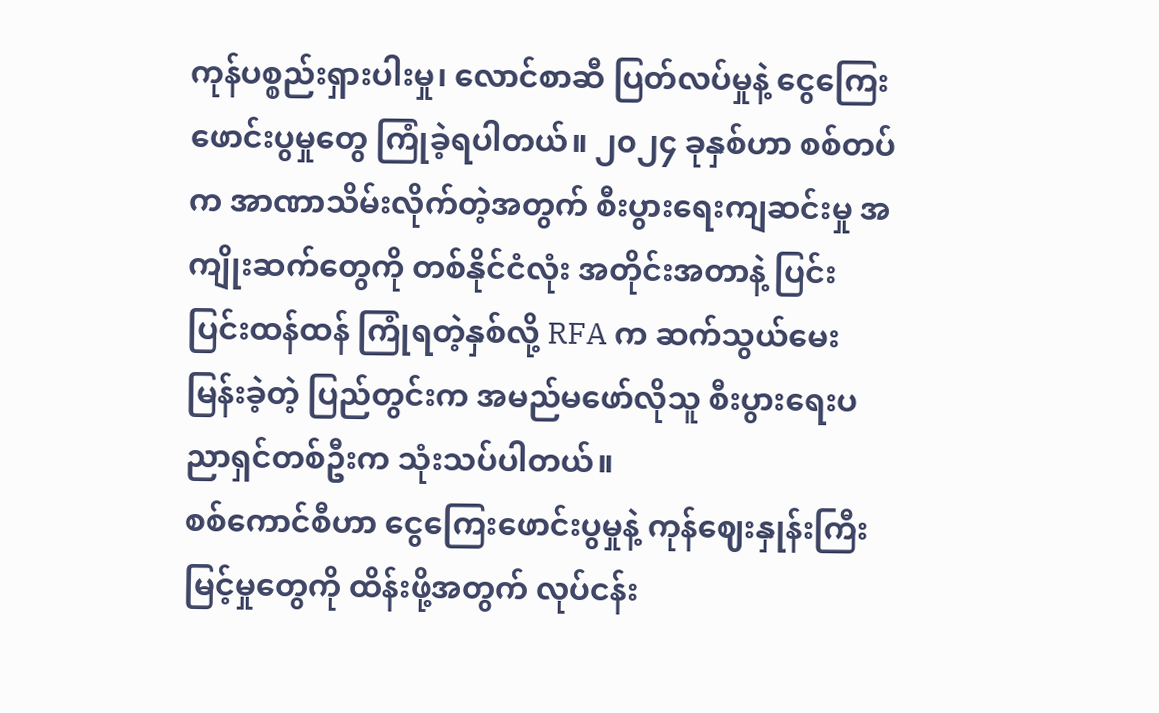ကုန်ပစ္စည်းရှားပါးမှု၊ လောင်စာဆီ ပြတ်လပ်မှုနဲ့ ငွေကြေးဖောင်းပွမှုတွေ ကြုံခဲ့ရပါတယ်။ ၂၀၂၄ ခုနှစ်ဟာ စစ်တပ်က အာဏာသိမ်းလိုက်တဲ့အတွက် စီးပွားရေးကျဆင်းမှု အကျိုးဆက်တွေကို တစ်နိုင်ငံလုံး အတိုင်းအတာနဲ့ ပြင်းပြင်းထန်ထန် ကြုံရတဲ့နှစ်လို့ RFA က ဆက်သွယ်မေးမြန်းခဲ့တဲ့ ပြည်တွင်းက အမည်မဖော်လိုသူ စီးပွားရေးပညာရှင်တစ်ဦးက သုံးသပ်ပါတယ်။
စစ်ကောင်စီဟာ ငွေကြေးဖောင်းပွမှုနဲ့ ကုန်ဈေးနှုန်းကြီးမြင့်မှုတွေကို ထိန်းဖို့အတွက် လုပ်ငန်း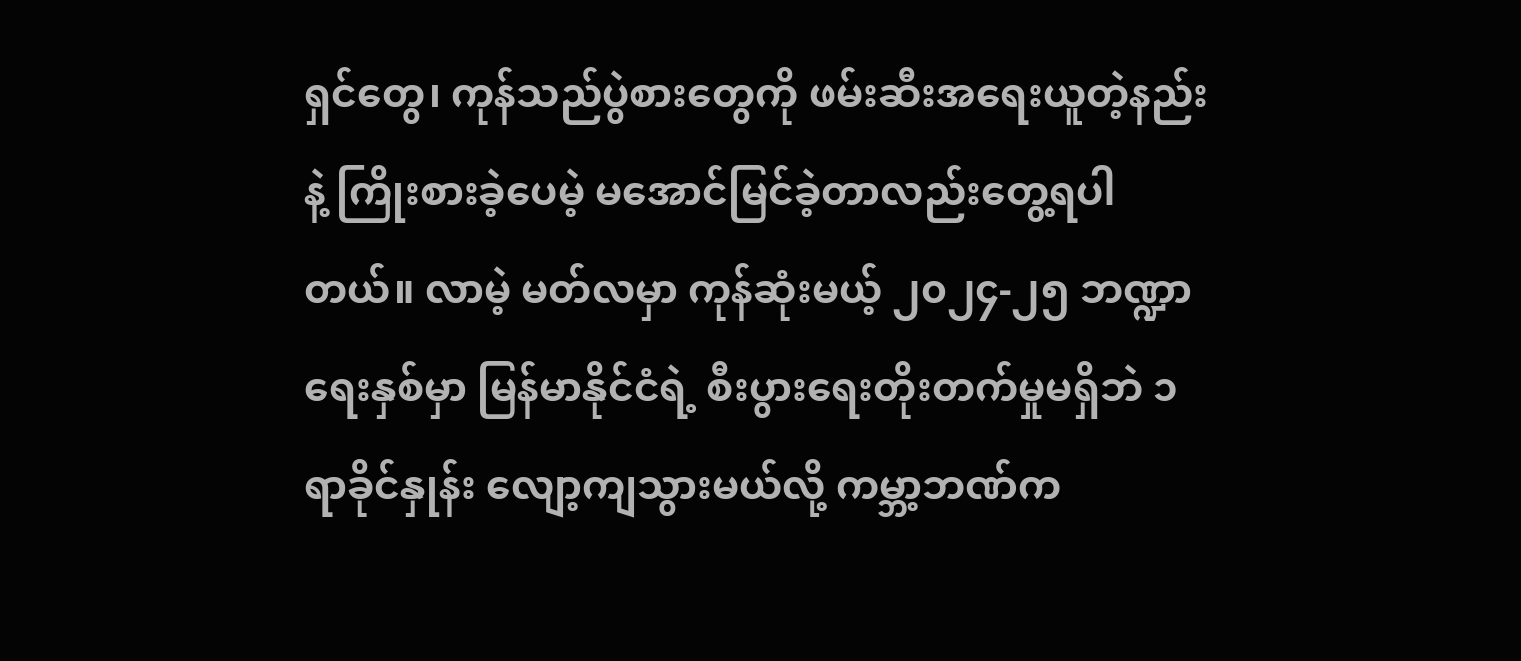ရှင်တွေ၊ ကုန်သည်ပွဲစားတွေကို ဖမ်းဆီးအရေးယူတဲ့နည်းနဲ့ ကြိုးစားခဲ့ပေမဲ့ မအောင်မြင်ခဲ့တာလည်းတွေ့ရပါတယ်။ လာမဲ့ မတ်လမှာ ကုန်ဆုံးမယ့် ၂၀၂၄-၂၅ ဘဏ္ဍာရေးနှစ်မှာ မြန်မာနိုင်ငံရဲ့ စီးပွားရေးတိုးတက်မှုမရှိဘဲ ၁ ရာခိုင်နှုန်း လျော့ကျသွားမယ်လို့ ကမ္ဘာ့ဘဏ်က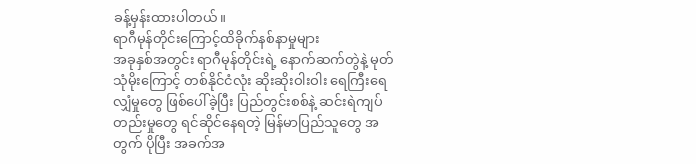ခန့်မှန်းထားပါတယ်။
ရာဂီမုန်တိုင်းကြောင့်ထိခိုက်နစ်နာမှုများ
အခုနှစ်အတွင်း ရာဂီမုန်တိုင်းရဲ့ နောက်ဆက်တွဲနဲ့ မုတ်သုံမိုးကြောင့် တစ်နိုင်ငံလုံး ဆိုးဆိုးဝါးဝါး ရေကြီးရေလျှံမှုတွေ ဖြစ်ပေါ်ခဲ့ပြီး ပြည်တွင်းစစ်နဲ့ ဆင်းရဲကျပ်တည်းမှုတွေ ရင်ဆိုင်နေရတဲ့ မြန်မာပြည်သူတွေ အတွက် ပိုပြီး အခက်အ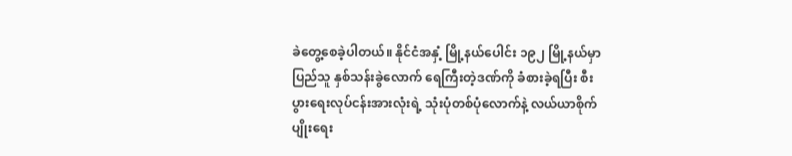ခဲတွေ့စေခဲ့ပါတယ်။ နိုင်ငံအနှံ့ မြို့နယ်ပေါင်း ၁၉၂ မြို့နယ်မှာ ပြည်သူ နှစ်သန်းခွဲလောက် ရေကြီးတဲ့ဒဏ်ကို ခံစားခဲ့ရပြီး စီးပွားရေးလုပ်ငန်းအားလုံးရဲ့ သုံးပုံတစ်ပုံလောက်နဲ့ လယ်ယာစိုက်ပျိုးရေး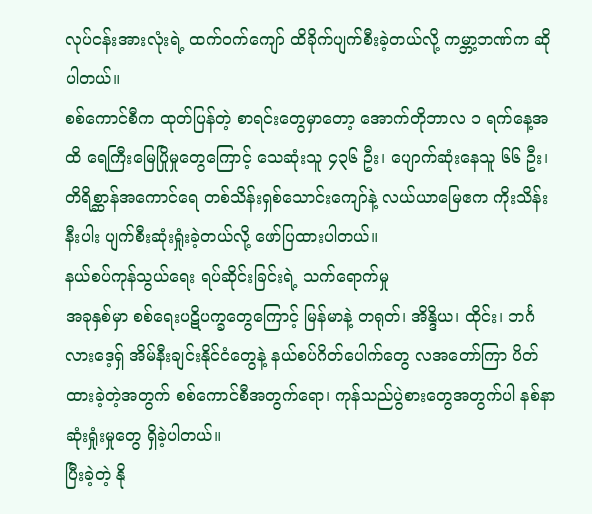လုပ်ငန်းအားလုံးရဲ့ ထက်ဝက်ကျော် ထိခိုက်ပျက်စီးခဲ့တယ်လို့ ကမ္ဘာ့ဘဏ်က ဆိုပါတယ်။
စစ်ကောင်စီက ထုတ်ပြန်တဲ့ စာရင်းတွေမှာတော့ အောက်တိုဘာလ ၁ ရက်နေ့အထိ ရေကြီးမြေပြိုမှုတွေကြောင့် သေဆုံးသူ ၄၃၆ ဦး၊ ပျောက်ဆုံးနေသူ ၆၆ ဦး၊ တိရိစ္ဆာန်အကောင်ရေ တစ်သိန်းရှစ်သောင်းကျော်နဲ့ လယ်ယာမြေဧက ကိုးသိန်းနီးပါး ပျက်စီးဆုံးရှုံးခဲ့တယ်လို့ ဖော်ပြထားပါတယ်။
နယ်စပ်ကုန်သွယ်ရေး ရပ်ဆိုင်းခြင်းရဲ့ သက်ရောက်မှု
အခုနှစ်မှာ စစ်ရေးပဋိပက္ခတွေကြောင့် မြန်မာနဲ့ တရုတ်၊ အိန္ဒိယ၊ ထိုင်း၊ ဘင်္ဂလားဒေ့ရှ် အိမ်နီးချင်းနိုင်ငံတွေနဲ့ နယ်စပ်ဂိတ်ပေါက်တွေ လအတော်ကြာ ပိတ်ထားခဲ့တဲ့အတွက် စစ်ကောင်စီအတွက်ရော၊ ကုန်သည်ပွဲစားတွေအတွက်ပါ နစ်နာဆုံးရှုံးမှုတွေ ရှိခဲ့ပါတယ်။
ပြီးခဲ့တဲ့ နို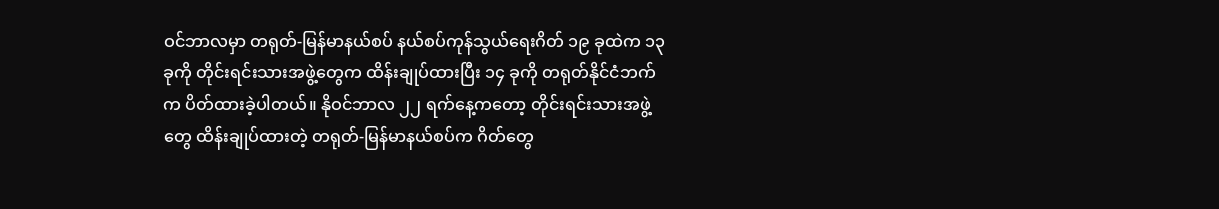ဝင်ဘာလမှာ တရုတ်-မြန်မာနယ်စပ် နယ်စပ်ကုန်သွယ်ရေးဂိတ် ၁၉ ခုထဲက ၁၃ ခုကို တိုင်းရင်းသားအဖွဲ့တွေက ထိန်းချုပ်ထားပြီး ၁၄ ခုကို တရုတ်နိုင်ငံဘက်က ပိတ်ထားခဲ့ပါတယ်။ နိုဝင်ဘာလ ၂၂ ရက်နေ့ကတော့ တိုင်းရင်းသားအဖွဲ့တွေ ထိန်းချုပ်ထားတဲ့ တရုတ်-မြန်မာနယ်စပ်က ဂိတ်တွေ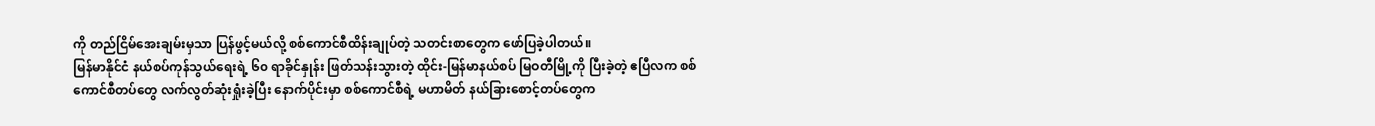ကို တည်ငြိမ်အေးချမ်းမှသာ ပြန်ဖွင့်မယ်လို့ စစ်ကောင်စီထိန်းချုပ်တဲ့ သတင်းစာတွေက ဖော်ပြခဲ့ပါတယ်။
မြန်မာနိုင်ငံ နယ်စပ်ကုန်သွယ်ရေးရဲ့ ၆၀ ရာခိုင်နှုန်း ဖြတ်သန်းသွားတဲ့ ထိုင်း-မြန်မာနယ်စပ် မြဝတီမြို့ကို ပြီးခဲ့တဲ့ ဧပြီလက စစ်ကောင်စီတပ်တွေ လက်လွတ်ဆုံးရှုံးခဲ့ပြီး နောက်ပိုင်းမှာ စစ်ကောင်စီရဲ့ မဟာမိတ် နယ်ခြားစောင့်တပ်တွေက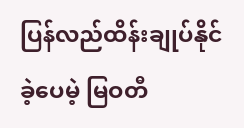ပြန်လည်ထိန်းချုပ်နိုင်ခဲ့ပေမဲ့ မြဝတီ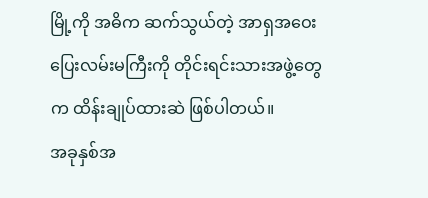မြို့ကို အဓိက ဆက်သွယ်တဲ့ အာရှအဝေးပြေးလမ်းမကြီးကို တိုင်းရင်းသားအဖွဲ့တွေက ထိန်းချုပ်ထားဆဲ ဖြစ်ပါတယ်။
အခုနှစ်အ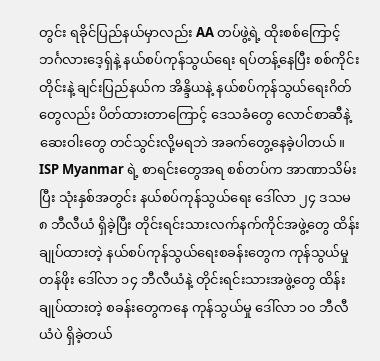တွင်း ရခိုင်ပြည်နယ်မှာလည်း AA တပ်ဖွဲ့ရဲ့ ထိုးစစ်ကြောင့် ဘင်္ဂလားဒေ့ရှ်နဲ့ နယ်စပ်ကုန်သွယ်ရေး ရပ်တန့်နေပြီး စစ်ကိုင်းတိုင်းနဲ့ ချင်းပြည်နယ်က အိန္ဒိယနဲ့ နယ်စပ်ကုန်သွယ်ရေးဂိတ်တွေလည်း ပိတ်ထားတာကြောင့် ဒေသခံတွေ လောင်စာဆီနဲ့ ဆေးဝါးတွေ တင်သွင်းလို့မရဘဲ အခက်တွေ့နေခဲ့ပါတယ်။
ISP Myanmar ရဲ့ စာရင်းတွေအရ စစ်တပ်က အာဏာသိမ်းပြီး သုံးနှစ်အတွင်း နယ်စပ်ကုန်သွယ်ရေး ဒေါ်လာ ၂၄ ဒသမ ၈ ဘီလီယံ ရှိခဲ့ပြီး တိုင်းရင်းသားလက်နက်ကိုင်အဖွဲ့တွေ ထိန်းချုပ်ထားတဲ့ နယ်စပ်ကုန်သွယ်ရေးစခန်းတွေက ကုန်သွယ်မှုတန်ဖိုး ဒေါ်လာ ၁၄ ဘီလီယံနဲ့ တိုင်းရင်းသားအဖွဲ့တွေ ထိန်းချုပ်ထားတဲ့ စခန်းတွေကနေ ကုန်သွယ်မှု ဒေါ်လာ ၁၀ ဘီလီယံပဲ ရှိခဲ့တယ်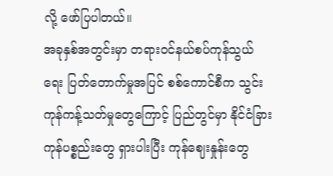လို့ ဖော်ပြပါတယ်။
အခုနှစ်အတွင်းမှာ တရားဝင်နယ်စပ်ကုန်သွယ်ရေး ပြတ်တောက်မှုအပြင် စစ်ကောင်စီက သွင်းကုန်ကန့်သတ်မှုတွေကြောင့် ပြည်တွင်မှာ နိုင်ငံခြားကုန်ပစ္စည်းတွေ ရှားပါးပြီး ကုန်ဈေးနှုန်းတွေ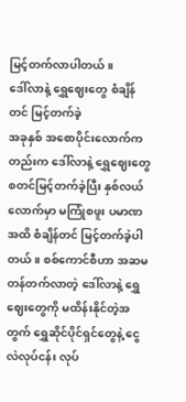မြင့်တက်လာပါတယ်။
ဒေါ်လာနဲ့ ရွှေဈေးတွေ စံချိန်တင် မြင့်တက်ခဲ့
အခုနှစ် အစောပိုင်းလောက်ကတည်းက ဒေါ်လာနဲ့ ရွှေဈေးတွေ စတင်မြင့်တက်ခဲ့ပြီး နှစ်လယ်လောက်မှာ မကြုံစဖူး ပမာဏအထိ စံချိန်တင် မြင့်တက်ခဲ့ပါတယ်။ စစ်ကောင်စီဟာ အဆမတန်တက်လာတဲ့ ဒေါ်လာနဲ့ ရွှေဈေးတွေကို မထိန်းနိုင်တဲ့အတွက် ရွှေဆိုင်ပိုင်ရှင်တွေနဲ့ ငွေလဲလုပ်ငန်း လုပ်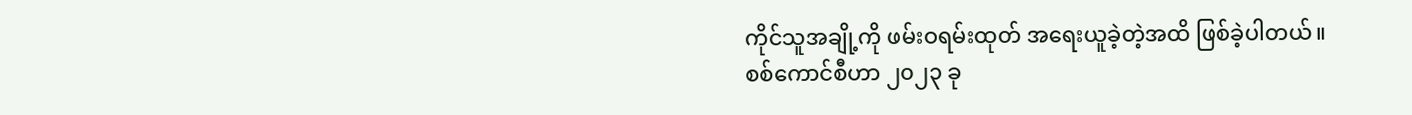ကိုင်သူအချို့ကို ဖမ်းဝရမ်းထုတ် အရေးယူခဲ့တဲ့အထိ ဖြစ်ခဲ့ပါတယ်။
စစ်ကောင်စီဟာ ၂၀၂၃ ခု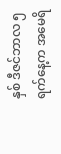နှစ် ဒီဇင်ဘာလ ၅ ရက်နေ့က အမေရိ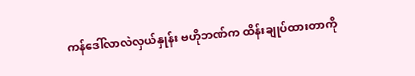ကန်ဒေါ်လာလဲလှယ်နှုန်း ဗဟိုဘဏ်က ထိန်းချုပ်ထားတာကို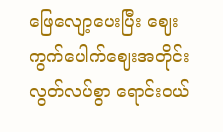ဖြေလျော့ပေးပြီး ဈေးကွက်ပေါက်ဈေးအတိုင်း လွတ်လပ်စွာ ရောင်းဝယ်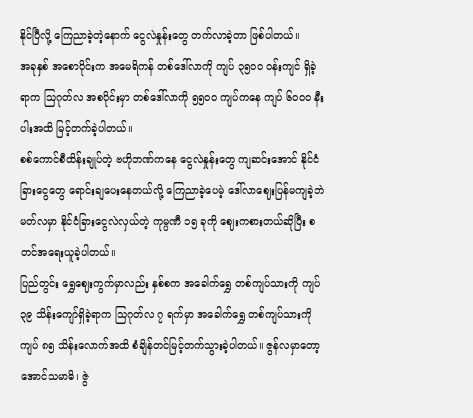နိုင်ပြီလို့ ကြေညာခဲ့တဲ့နောက် ငွေလဲနှုန်းတွေ တက်လာခဲ့တာ ဖြစ်ပါတယ်။
အခုနှစ် အစောပိုင်းက အမေရိကန် တစ်ဒေါ်လာကို ကျပ် ၃၅၀၀ ဝန်းကျင် ရှိခဲ့ရာက သြဂုတ်လ အစပိုင်းမှာ တစ်ဒေါ်လာကို ၅၅၀၀ ကျပ်ကနေ ကျပ် ၆၀၀၀ နီးပါးအထိ မြင့်တက်ခဲ့ပါတယ်။
စစ်ကောင်စီထိန်းချုပ်တဲ့ ဗဟိုဘဏ်ကနေ ငွေလဲနှုန်းတွေ ကျဆင်းအောင် နိုင်ငံခြားငွေတွေ ရောင်းချပေးနေတယ်လို့ ကြေညာခဲ့ပေမဲ့ ဒေါ်လာဈေးပြန်မကျခဲ့ဘဲ မတ်လမှာ နိုင်ငံခြားငွေလဲလှယ်တဲ့ ကုမ္ပဏီ ၁၅ ခုကို ဈေးကစားတယ်ဆိုပြီး စတင်အရေးယူခဲ့ပါတယ်။
ပြည်တွင်း ရွှေဈေးကွက်မှာလည်း နှစ်စက အခေါက်ရွှေ တစ်ကျပ်သားကို ကျပ် ၃၉ သိန်းကျော်ရှိခဲ့ရာက သြဂုတ်လ ၇ ရက်မှာ အခေါက်ရွှေ တစ်ကျပ်သားကို ကျပ် ၈၅ သိန်းလောက်အထိ စံချိန်တင်မြင့်တက်သွားခဲ့ပါတယ်။ ဇွန်လမှာတော့ အောင်သမာဓိ၊ ဇွဲ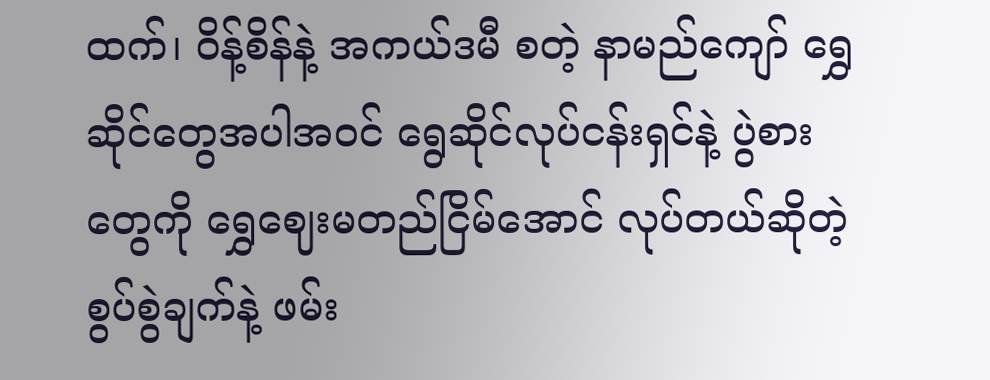ထက်၊ ဝိန့်စိန်နဲ့ အကယ်ဒမီ စတဲ့ နာမည်ကျော် ရွှေဆိုင်တွေအပါအဝင် ရွေဆိုင်လုပ်ငန်းရှင်နဲ့ ပွဲစားတွေကို ရွှေဈေးမတည်ငြိမ်အောင် လုပ်တယ်ဆိုတဲ့ စွပ်စွဲချက်နဲ့ ဖမ်း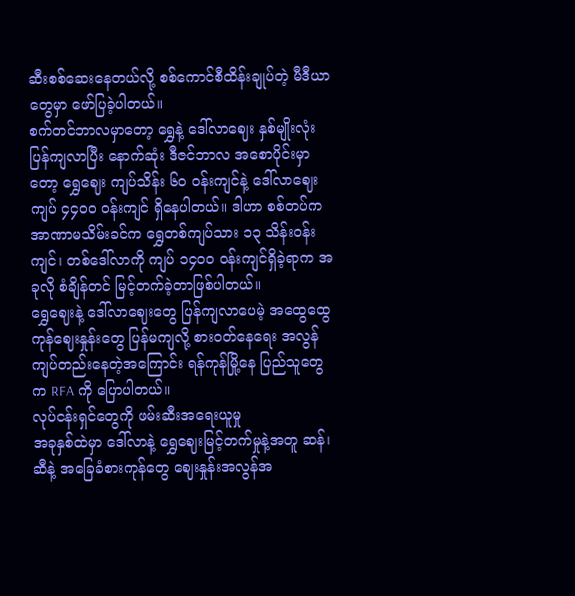ဆီးစစ်ဆေးနေတယ်လို့ စစ်ကောင်စီထိန်းချုပ်တဲ့ မီဒီယာတွေမှာ ဖော်ပြခဲ့ပါတယ်။
စက်တင်ဘာလမှာတော့ ရွှေနဲ့ ဒေါ်လာဈေး နှစ်မျိုးလုံး ပြန်ကျလာပြီး နောက်ဆုံး ဒီဇင်ဘာလ အစောပိုင်းမှာတော့ ရွှေဈေး ကျပ်သိန်း ၆၀ ဝန်းကျင်နဲ့ ဒေါ်လာဈေး ကျပ် ၄၄၀၀ ဝန်းကျင် ရှိနေပါတယ်။ ဒါဟာ စစ်တပ်က အာဏာမသိမ်းခင်က ရွှေတစ်ကျပ်သား ၁၃ သိန်းဝန်းကျင်၊ တစ်ဒေါ်လာကို ကျပ် ၁၄၀၀ ဝန်းကျင်ရှိခဲ့ရာက အခုလို စံချိန်တင် မြင့်တက်ခဲ့တာဖြစ်ပါတယ်။
ရွှေဈေးနဲ့ ဒေါ်လာဈေးတွေ ပြန်ကျလာပေမဲ့ အထွေထွေကုန်ဈေးနှုန်းတွေ ပြန်မကျလို့ စားဝတ်နေရေး အလွန်ကျပ်တည်းနေတဲ့အကြောင်း ရန်ကုန်မြို့နေ ပြည်သူတွေက RFA ကို ပြောပါတယ်။
လုပ်ငန်းရှင်တွေကို ဖမ်းဆီးအရေးယူမှု
အခုနှစ်ထဲမှာ ဒေါ်လာနဲ့ ရွှေဈေးမြင့်တက်မှုနဲ့အတူ ဆန်၊ ဆီနဲ့ အခြေခံစားကုန်တွေ ဈေးနှုန်းအလွန်အ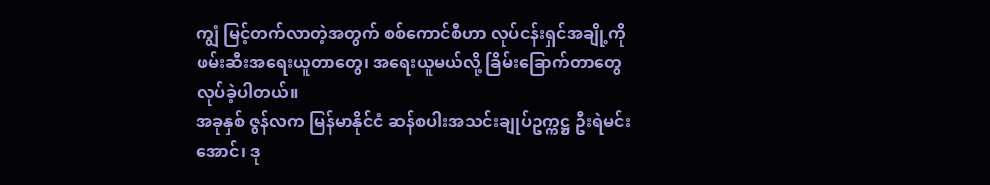ကျွံ မြင့်တက်လာတဲ့အတွက် စစ်ကောင်စီဟာ လုပ်ငန်းရှင်အချို့ကို ဖမ်းဆီးအရေးယူတာတွေ၊ အရေးယူမယ်လို့ ခြိမ်းခြောက်တာတွေ လုပ်ခဲ့ပါတယ်။
အခုနှစ် ဇွန်လက မြန်မာနိုင်ငံ ဆန်စပါးအသင်းချုပ်ဥက္ကဋ္ဌ ဦးရဲမင်းအောင်၊ ဒု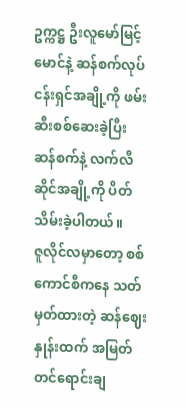ဥက္ကဋ္ဌ ဦးလူမော်မြင့်မောင်နဲ့ ဆန်စက်လုပ်ငန်းရှင်အချို့ကို ဖမ်းဆီးစစ်ဆေးခဲ့ပြီး ဆန်စက်နဲ့ လက်လီဆိုင်အချို့ကို ပိတ်သိမ်းခဲ့ပါတယ်။
ဇူလိုင်လမှာတော့ စစ်ကောင်စီကနေ သတ်မှတ်ထားတဲ့ ဆန်ဈေးနှုန်းထက် အမြတ်တင်ရောင်းချ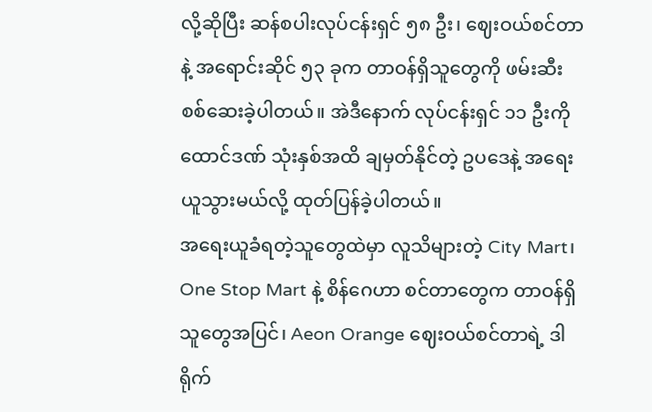လို့ဆိုပြီး ဆန်စပါးလုပ်ငန်းရှင် ၅၈ ဦး၊ ဈေးဝယ်စင်တာနဲ့ အရောင်းဆိုင် ၅၃ ခုက တာဝန်ရှိသူတွေကို ဖမ်းဆီးစစ်ဆေးခဲ့ပါတယ်။ အဲဒီနောက် လုပ်ငန်းရှင် ၁၁ ဦးကို ထောင်ဒဏ် သုံးနှစ်အထိ ချမှတ်နိုင်တဲ့ ဥပဒေနဲ့ အရေးယူသွားမယ်လို့ ထုတ်ပြန်ခဲ့ပါတယ်။
အရေးယူခံရတဲ့သူတွေထဲမှာ လူသိများတဲ့ City Mart၊ One Stop Mart နဲ့ စိန်ဂေဟာ စင်တာတွေက တာဝန်ရှိသူတွေအပြင်၊ Aeon Orange ဈေးဝယ်စင်တာရဲ့ ဒါရိုက်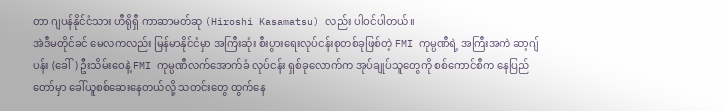တာ ဂျပန်နိုင်ငံသား ဟီရိုရှီ ကာဆာမတ်ဆု (Hiroshi Kasamatsu) လည်း ပါဝင်ပါတယ်။
အဲဒီမတိုင်ခင် မေလကလည်း မြန်မာနိုင်ငံမှာ အကြီးဆုံး စီးပွားရေးလုပ်ငန်းစုတစ်ခုဖြစ်တဲ့ FMI ကုမ္ပဏီရဲ့ အကြီးအကဲ ဆာ့ဂျ်ပန်း (ခေါ်) ဦးသိမ်းဝေနဲ့ FMI ကုမ္ပဏီလက်အောက်ခံ လုပ်ငန်း ရှစ်ခုလောက်က အုပ်ချုပ်သူတွေကို စစ်ကောင်စီက နေပြည်တော်မှာ ခေါ်ယူစစ်ဆေးနေတယ်လို့ သတင်းတွေ ထွက်နေ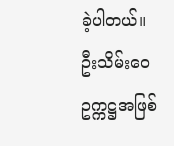ခဲ့ပါတယ်။
ဦးသိမ်းဝေ ဥက္ကဋ္ဌအဖြစ်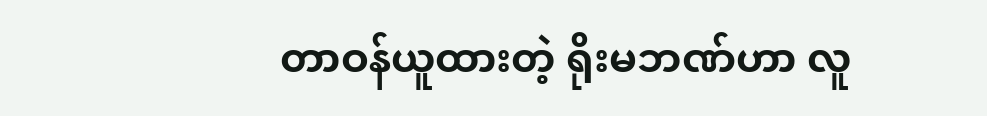တာဝန်ယူထားတဲ့ ရိုးမဘဏ်ဟာ လူ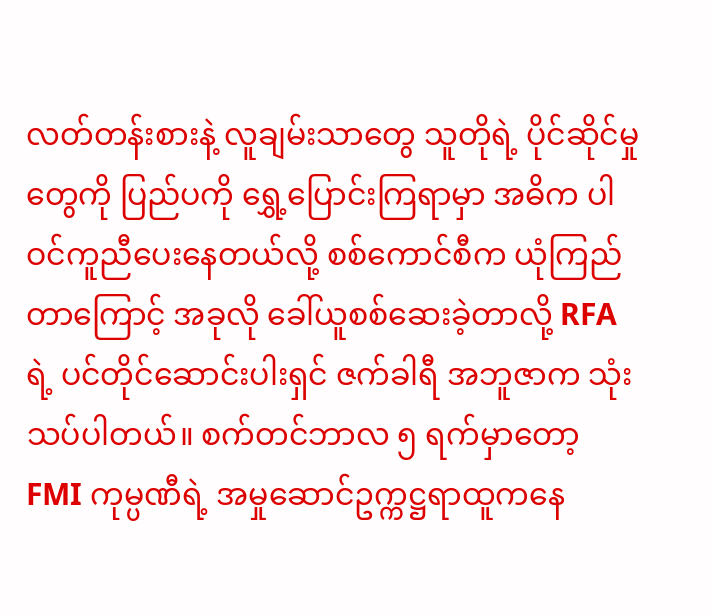လတ်တန်းစားနဲ့ လူချမ်းသာတွေ သူတိုရဲ့ ပိုင်ဆိုင်မှုတွေကို ပြည်ပကို ရွှေ့ပြောင်းကြရာမှာ အဓိက ပါဝင်ကူညီပေးနေတယ်လို့ စစ်ကောင်စီက ယုံကြည်တာကြောင့် အခုလို ခေါ်ယူစစ်ဆေးခဲ့တာလို့ RFA ရဲ့ ပင်တိုင်ဆောင်းပါးရှင် ဇက်ခါရီ အဘူဇာက သုံးသပ်ပါတယ်။ စက်တင်ဘာလ ၅ ရက်မှာတော့ FMI ကုမ္ပဏီရဲ့ အမှုဆောင်ဥက္ကဋ္ဌရာထူကနေ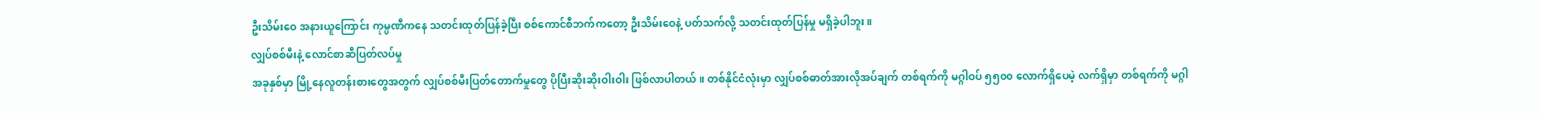ဦးသိမ်းဝေ အနားယူကြောင်း ကုမ္ပဏီကနေ သတင်းထုတ်ပြန်ခဲ့ပြီး စစ်ကောင်စီဘက်ကတော့ ဦးသိမ်းဝေနဲ့ ပတ်သက်လို့ သတင်းထုတ်ပြန်မှု မရှိခဲ့ပါဘူး။
လျှပ်စစ်မီးနဲ့ လောင်စာဆီပြတ်လပ်မှု
အခုနှစ်မှာ မြို့နေလူတန်းစားတွေအတွက် လျှပ်စစ်မီးပြတ်တောက်မှုတွေ ပိုပြီးဆိုးဆိုးဝါးဝါး ဖြစ်လာပါတယ်။ တစ်နိုင်ငံလုံးမှာ လျှပ်စစ်ဓာတ်အားလိုအပ်ချက် တစ်ရက်ကို မဂ္ဂါဝပ် ၅၅၀၀ လောက်ရှိပေမဲ့ လက်ရှိမှာ တစ်ရက်ကို မဂ္ဂါ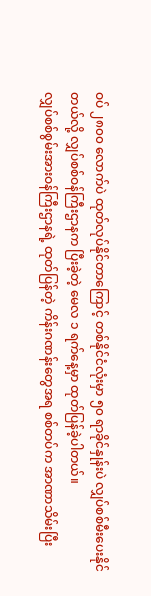ဝပ် ၂၈၀၀ လောက်ပဲ ထုတ်လုပ်နိုင်တာကြောင့် တစ်နိုင်ငံလုံးမှာ ၅၀ ရာခိုင်နှုန်းပဲ လျှပ်စစ်မီးပေးနိုင်တယ်လို့ လျှပ်စစ်ဝန်ကြီးဌာနက ပြီးခဲ့တဲ့ မေလ ၁ ရက်နေ့မှာ ထုတ်ပြန်ခဲ့ပါတယ်။
လျှပ်စစ်စွမ်းအားဝန်ကြီးဌာနရဲ့ ထုတ်ပြန်တဲ့ ကိန်းဂဏန်းတွေအရ စစ်တပ်က အာဏာသိမ်းပြီး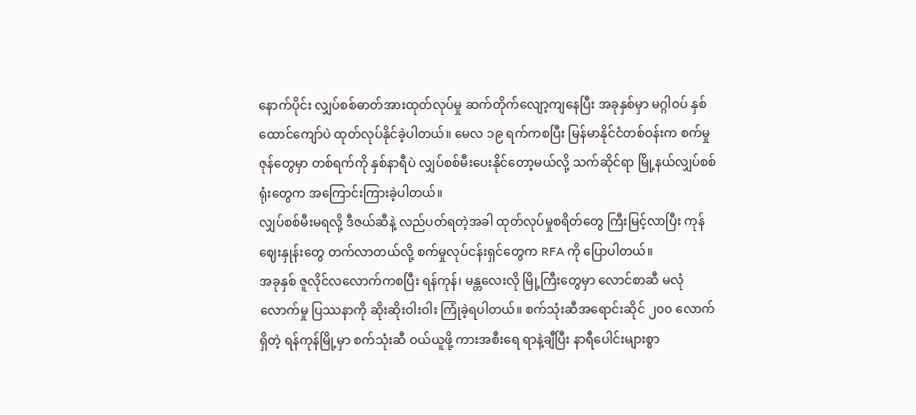နောက်ပိုင်း လျှပ်စစ်ဓာတ်အားထုတ်လုပ်မှု ဆက်တိုက်လျော့ကျနေပြီး အခုနှစ်မှာ မဂ္ဂါဝပ် နှစ်ထောင်ကျော်ပဲ ထုတ်လုပ်နိုင်ခဲ့ပါတယ်။ မေလ ၁၉ ရက်ကစပြီး မြန်မာနိုင်ငံတစ်ဝန်းက စက်မှုဇုန်တွေမှာ တစ်ရက်ကို နှစ်နာရီပဲ လျှပ်စစ်မီးပေးနိုင်တော့မယ်လို့ သက်ဆိုင်ရာ မြို့နယ်လျှပ်စစ်ရုံးတွေက အကြောင်းကြားခဲ့ပါတယ်။
လျှပ်စစ်မီးမရလို့ ဒီဇယ်ဆီနဲ့ လည်ပတ်ရတဲ့အခါ ထုတ်လုပ်မှုစရိတ်တွေ ကြီးမြင့်လာပြီး ကုန်ဈေးနှုန်းတွေ တက်လာတယ်လို့ စက်မှုလုပ်ငန်းရှင်တွေက RFA ကို ပြောပါတယ်။
အခုနှစ် ဇူလိုင်လလောက်ကစပြီး ရန်ကုန်၊ မန္တလေးလို မြို့ကြီးတွေမှာ လောင်စာဆီ မလုံလောက်မှု ပြဿနာကို ဆိုးဆိုးဝါးဝါး ကြုံခဲ့ရပါတယ်။ စက်သုံးဆီအရောင်းဆိုင် ၂၀၀ လောက်ရှိတဲ့ ရန်ကုန်မြို့မှာ စက်သုံးဆီ ဝယ်ယူဖို့ ကားအစီးရေ ရာနဲ့ချီပြီး နာရီပေါင်းများစွာ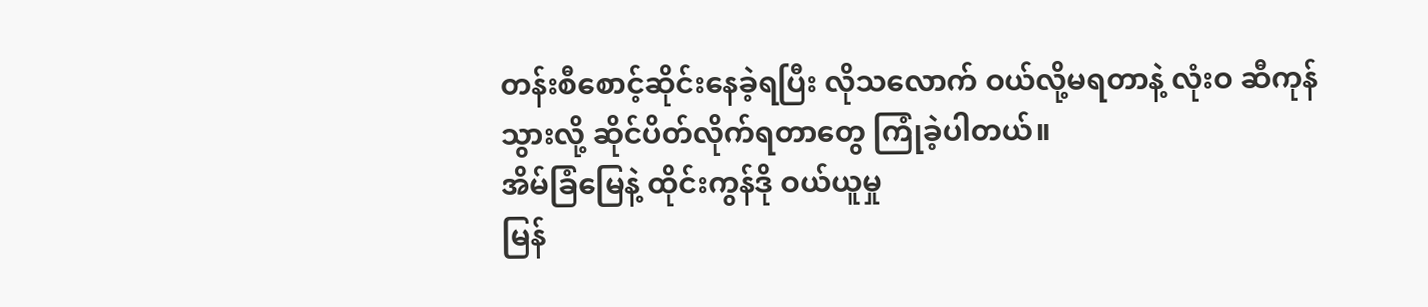တန်းစီစောင့်ဆိုင်းနေခဲ့ရပြီး လိုသလောက် ဝယ်လို့မရတာနဲ့ လုံးဝ ဆီကုန်သွားလို့ ဆိုင်ပိတ်လိုက်ရတာတွေ ကြုံခဲ့ပါတယ်။
အိမ်ခြံမြေနဲ့ ထိုင်းကွန်ဒို ဝယ်ယူမှု
မြန်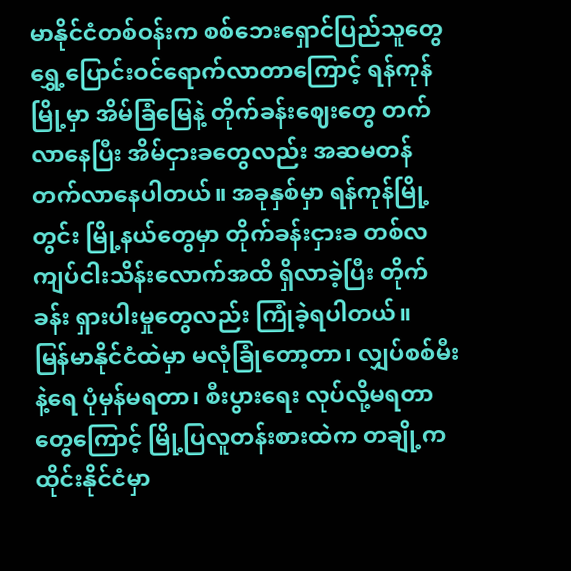မာနိုင်ငံတစ်ဝန်းက စစ်ဘေးရှောင်ပြည်သူတွေ ရွှေ့ပြောင်းဝင်ရောက်လာတာကြောင့် ရန်ကုန်မြို့မှာ အိမ်ခြံမြေနဲ့ တိုက်ခန်းဈေးတွေ တက်လာနေပြီး အိမ်ငှားခတွေလည်း အဆမတန် တက်လာနေပါတယ်။ အခုနှစ်မှာ ရန်ကုန်မြို့တွင်း မြို့နယ်တွေမှာ တိုက်ခန်းငှားခ တစ်လ ကျပ်ငါးသိန်းလောက်အထိ ရှိလာခဲ့ပြီး တိုက်ခန်း ရှားပါးမှုတွေလည်း ကြုံခဲ့ရပါတယ်။
မြန်မာနိုင်ငံထဲမှာ မလုံခြုံတော့တာ၊ လျှပ်စစ်မီးနဲ့ရေ ပုံမှန်မရတာ၊ စီးပွားရေး လုပ်လို့မရတာတွေကြောင့် မြို့ပြလူတန်းစားထဲက တချို့က ထိုင်းနိုင်ငံမှာ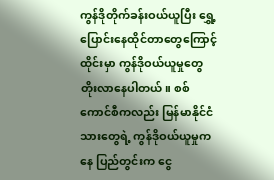ကွန်ဒိုတိုက်ခန်းဝယ်ယူပြီး ရွှေ့ပြောင်းနေထိုင်တာတွေကြောင့် ထိုင်းမှာ ကွန်ဒိုဝယ်ယူမှုတွေ တိုးလာနေပါတယ်။ စစ်ကောင်စီကလည်း မြန်မာနိုင်ငံသားတွေရဲ့ ကွန်ဒိုဝယ်ယူမှုကနေ ပြည်တွင်းက ငွေ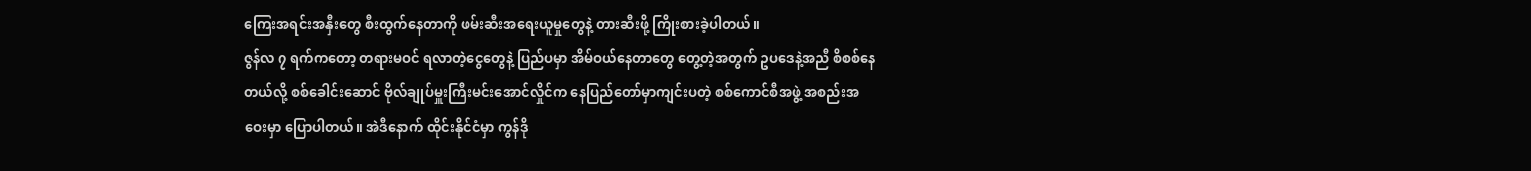ကြေးအရင်းအနှီးတွေ စီးထွက်နေတာကို ဖမ်းဆီးအရေးယူမှုတွေနဲ့ တားဆီးဖို့ ကြိုးစားခဲ့ပါတယ်။
ဇွန်လ ၇ ရက်ကတော့ တရားမဝင် ရလာတဲ့ငွေတွေနဲ့ ပြည်ပမှာ အိမ်ဝယ်နေတာတွေ တွေ့တဲ့အတွက် ဥပဒေနဲ့အညီ စိစစ်နေတယ်လို့ စစ်ခေါင်းဆောင် ဗိုလ်ချုပ်မှူးကြီးမင်းအောင်လှိုင်က နေပြည်တော်မှာကျင်းပတဲ့ စစ်ကောင်စီအဖွဲ့ အစည်းအဝေးမှာ ပြောပါတယ်။ အဲဒီနောက် ထိုင်းနိုင်ငံမှာ ကွန်ဒို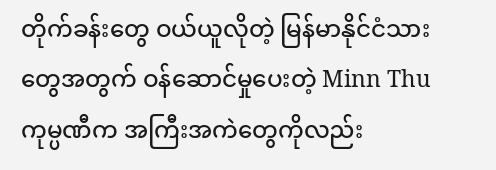တိုက်ခန်းတွေ ဝယ်ယူလိုတဲ့ မြန်မာနိုင်ငံသားတွေအတွက် ဝန်ဆောင်မှုပေးတဲ့ Minn Thu ကုမ္ပဏီက အကြီးအကဲတွေကိုလည်း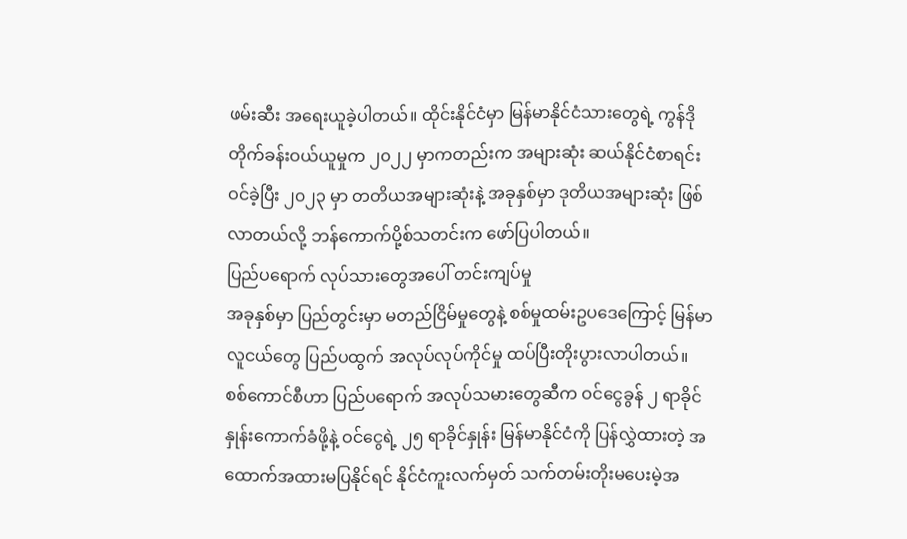ဖမ်းဆီး အရေးယူခဲ့ပါတယ်။ ထိုင်းနိုင်ငံမှာ မြန်မာနိုင်ငံသားတွေရဲ့ ကွန်ဒိုတိုက်ခန်းဝယ်ယူမှုက ၂၀၂၂ မှာကတည်းက အများဆုံး ဆယ်နိုင်ငံစာရင်းဝင်ခဲ့ပြီး ၂၀၂၃ မှာ တတိယအများဆုံးနဲ့ အခုနှစ်မှာ ဒုတိယအများဆုံး ဖြစ်လာတယ်လို့ ဘန်ကောက်ပို့စ်သတင်းက ဖော်ပြပါတယ်။
ပြည်ပရောက် လုပ်သားတွေအပေါ် တင်းကျပ်မှု
အခုနှစ်မှာ ပြည်တွင်းမှာ မတည်ငြိမ်မှုတွေနဲ့ စစ်မှုထမ်းဥပဒေကြောင့် မြန်မာလူငယ်တွေ ပြည်ပထွက် အလုပ်လုပ်ကိုင်မှု ထပ်ပြီးတိုးပွားလာပါတယ်။
စစ်ကောင်စီဟာ ပြည်ပရောက် အလုပ်သမားတွေဆီက ဝင်ငွေခွန် ၂ ရာခိုင်နှုန်းကောက်ခံဖို့နဲ့ ဝင်ငွေရဲ့ ၂၅ ရာခိုင်နှုန်း မြန်မာနိုင်ငံကို ပြန်လွှဲထားတဲ့ အထောက်အထားမပြနိုင်ရင် နိုင်ငံကူးလက်မှတ် သက်တမ်းတိုးမပေးမဲ့အ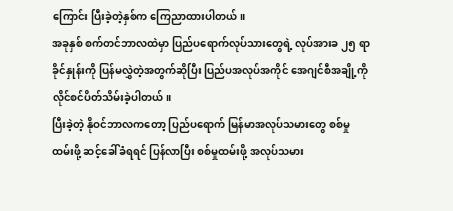ကြောင်း ပြီးခဲ့တဲ့နှစ်က ကြေညာထားပါတယ်။
အခုနှစ် စက်တင်ဘာလထဲမှာ ပြည်ပရောက်လုပ်သားတွေရဲ့ လုပ်အားခ ၂၅ ရာခိုင်နှုန်းကို ပြန်မလွှဲတဲ့အတွက်ဆိုပြီး ပြည်ပအလုပ်အကိုင် အေဂျင်စီအချို့ကို လိုင်စင်ပိတ်သိမ်းခဲ့ပါတယ်။
ပြီးခဲ့တဲ့ နိုဝင်ဘာလကတော့ ပြည်ပရောက် မြန်မာအလုပ်သမားတွေ စစ်မှုထမ်းဖို့ ဆင့်ခေါ်ခံရရင် ပြန်လာပြီး စစ်မှုထမ်းဖို့ အလုပ်သမား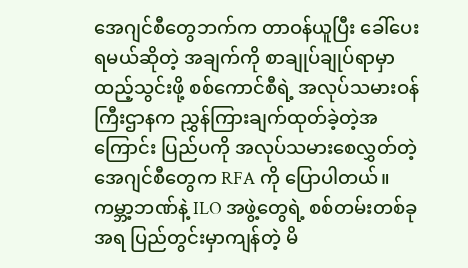အေဂျင်စီတွေဘက်က တာဝန်ယူပြီး ခေါ်ပေးရမယ်ဆိုတဲ့ အချက်ကို စာချုပ်ချုပ်ရာမှာ ထည့်သွင်းဖို့ စစ်ကောင်စီရဲ့ အလုပ်သမားဝန်ကြီးဌာနက ညွှန်ကြားချက်ထုတ်ခဲ့တဲ့အကြောင်း ပြည်ပကို အလုပ်သမားစေလွှတ်တဲ့ အေဂျင်စီတွေက RFA ကို ပြောပါတယ်။
ကမ္ဘာ့ဘဏ်နဲ့ ILO အဖွဲ့တွေရဲ့ စစ်တမ်းတစ်ခုအရ ပြည်တွင်းမှာကျန်တဲ့ မိ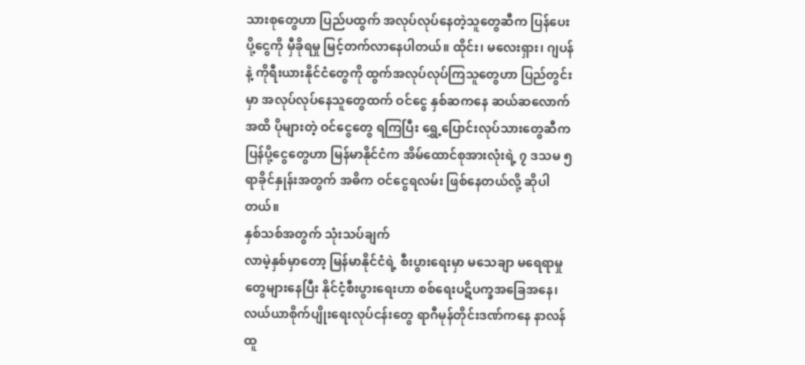သားစုတွေဟာ ပြည်ပထွက် အလုပ်လုပ်နေတဲ့သူတွေဆီက ပြန်ပေးပို့ငွေကို မှီခိုရမှု မြင့်တက်လာနေပါတယ်။ ထိုင်း၊ မလေးရှား၊ ဂျပန်နဲ့ ကိုရီးယားနိုင်ငံတွေကို ထွက်အလုပ်လုပ်ကြသူတွေဟာ ပြည်တွင်းမှာ အလုပ်လုပ်နေသူတွေထက် ဝင်ငွေ နှစ်ဆကနေ ဆယ်ဆလောက်အထိ ပိုများတဲ့ ဝင်ငွေတွေ ရကြပြီး ရွှေ့ပြောင်းလုပ်သားတွေဆီက ပြန်ပို့ငွေတွေဟာ မြန်မာနိုင်ငံက အိမ်ထောင်စုအားလုံးရဲ့ ၇ ဒသမ ၅ ရာခိုင်နှုန်းအတွက် အဓိက ဝင်ငွေရလမ်း ဖြစ်နေတယ်လို့ ဆိုပါတယ်။
နှစ်သစ်အတွက် သုံးသပ်ချက်
လာမဲ့နှစ်မှာတော့ မြန်မာနိုင်ငံရဲ့ စီးပွားရေးမှာ မသေချာ မရေရာမှုတွေများနေပြီး နိုင်ငံ့စီးပွားရေးဟာ စစ်ရေးပဋိပက္ခအခြေအနေ၊ လယ်ယာစိုက်ပျိုးရေးလုပ်ငန်းတွေ ရာဂီမုန်တိုင်းဒဏ်ကနေ နာလန်ထူ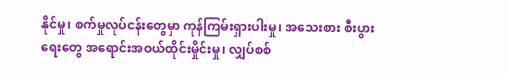နိုင်မှု၊ စက်မှုလုပ်ငန်းတွေမှာ ကုန်ကြမ်းရှားပါးမှု၊ အသေးစား စီးပွားရေးတွေ အရောင်းအဝယ်ထိုင်းမှိုင်းမှု၊ လျှပ်စစ်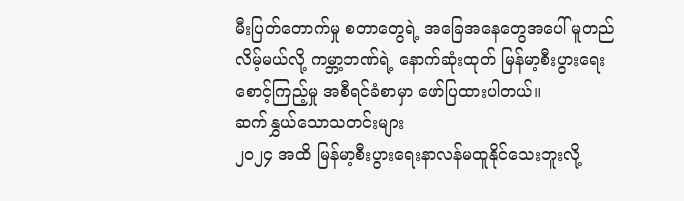မီးပြတ်တောက်မှု စတာတွေရဲ့ အခြေအနေတွေအပေါ် မူတည်လိမ့်မယ်လို့ ကမ္ဘာ့ဘဏ်ရဲ့ နောက်ဆုံးထုတ် မြန်မာ့စီးပွားရေး စောင့်ကြည့်မှု အစီရင်ခံစာမှာ ဖော်ပြထားပါတယ်။
ဆက်နွှယ်သောသတင်းများ
၂ဝ၂၄ အထိ မြန်မာ့စီးပွားရေးနာလန်မထူနိုင်သေးဘူးလို့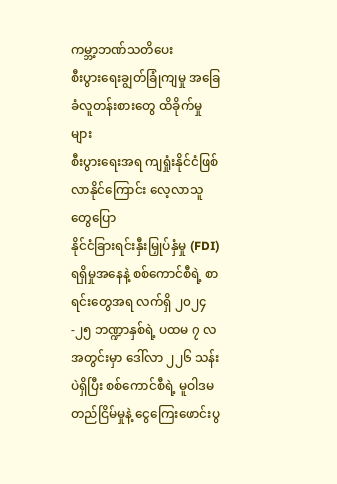ကမ္ဘာ့ဘဏ်သတိပေး
စီးပွားရေးချွတ်ခြုံကျမှု အခြေခံလူတန်းစားတွေ ထိခိုက်မှုများ
စီးပွားရေးအရ ကျရှုံးနိုင်ငံဖြစ်လာနိုင်ကြောင်း လေ့လာသူတွေပြော
နိုင်ငံခြားရင်းနှီးမြှုပ်နှံမှု (FDI) ရရှိမှုအနေနဲ့ စစ်ကောင်စီရဲ့ စာရင်းတွေအရ လက်ရှိ ၂၀၂၄-၂၅ ဘဏ္ဍာနှစ်ရဲ့ ပထမ ၇ လအတွင်းမှာ ဒေါ်လာ ၂၂၆ သန်းပဲရှိပြီး စစ်ကောင်စီရဲ့ မူဝါဒမတည်ငြိမ်မှုနဲ့ ငွေကြေးဖောင်းပွ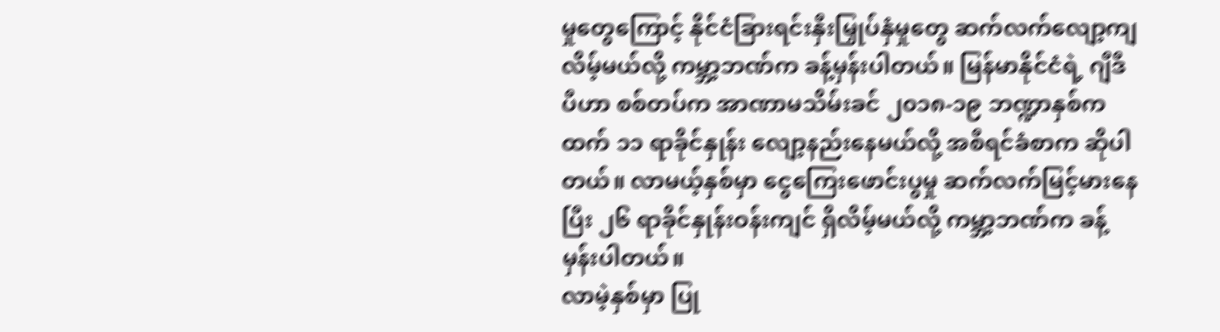မှုတွေကြောင့် နိုင်ငံခြားရင်းနှီးမြှုပ်နှံမှုတွေ ဆက်လက်လျော့ကျလိမ့်မယ်လို့ ကမ္ဘာ့ဘဏ်က ခန့်မှန်းပါတယ်။ မြန်မာနိုင်ငံရဲ့ ဂျီဒီပီဟာ စစ်တပ်က အာဏာမသိမ်းခင် ၂၀၁၈-၁၉ ဘဏ္ဍာနှစ်ကထက် ၁၁ ရာခိုင်နှုန်း လျော့နည်းနေမယ်လို့ အစီရင်ခံစာက ဆိုပါတယ်။ လာမယ့်နှစ်မှာ ငွေကြေးဖောင်းပွမှု ဆက်လက်မြင့်မားနေပြီး ၂၆ ရာခိုင်နှုန်းဝန်းကျင် ရှိလိမ့်မယ်လို့ ကမ္ဘာ့ဘဏ်က ခန့်မှန်းပါတယ်။
လာမဲ့နှစ်မှာ ပြု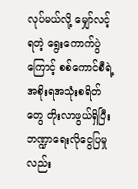လုပ်မယ်လို့ မျှော်လင့်ရတဲ့ ရွေးကောက်ပွဲကြောင့် စစ်ကောင်စီရဲ့ အစိုးရအသုံးစရိတ်တွေ တိုးလာဖွယ်ရှိပြီး ဘဏ္ဍာရေးလိုငွေပြမှုလည်း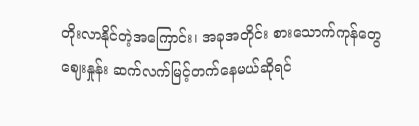တိုးလာနိုင်တဲ့အကြောင်း၊ အခုအတိုင်း စားသောက်ကုန်တွေ ဈေးနှုန်း ဆက်လက်မြင့်တက်နေမယ်ဆိုရင်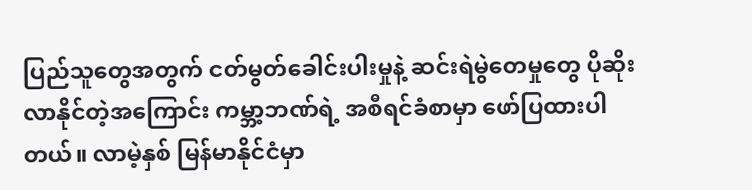ပြည်သူတွေအတွက် ငတ်မွတ်ခေါင်းပါးမှုနဲ့ ဆင်းရဲမွဲတေမှုတွေ ပိုဆိုးလာနိုင်တဲ့အကြောင်း ကမ္ဘာ့ဘဏ်ရဲ့ အစီရင်ခံစာမှာ ဖော်ပြထားပါတယ်။ လာမဲ့နှစ် မြန်မာနိုင်ငံမှာ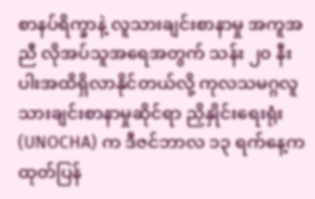စာနပ်ရိက္ခာနဲ့ လူသားချင်းစာနာမှု အကူအညီ လိုအပ်သူအရေအတွက် သန်း ၂၀ နီးပါးအထိရှိလာနိုင်တယ်လို့ ကုလသမဂ္ဂလူသားချင်းစာနာမှုဆိုင်ရာ ညှိနှိုင်းရေးရုံး (UNOCHA) က ဒီဇင်ဘာလ ၁၃ ရက်နေ့က ထုတ်ပြန်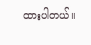ထားပါတယ်။